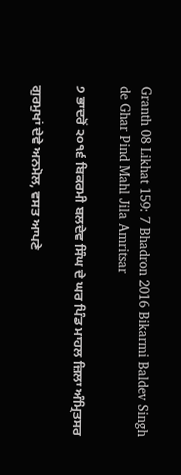Granth 08 Likhat 159: 7 Bhadron 2016 Bikarmi Baldev Singh de Ghar Pind Mahl Jila Amritsar

੭ ਭਾਦਰੋਂ ੨੦੧੬ ਬਿਕਰਮੀ ਬਲਦੇਵ ਸਿੰਘ ਦੇ ਘਰ ਪਿੰਡ ਮਾਹਲ ਜ਼ਿਲਾ ਅੰਮ੍ਰਿਤਸਰ

ਗੁਰਮੁਖਾਂ ਦੇਵੇ ਅਨਮੋਲ, ਵਸਤ ਆਪਣੇ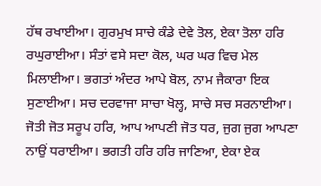ਹੱਥ ਰਖਾਈਆ। ਗੁਰਮੁਖ ਸਾਚੇ ਕੰਡੇ ਦੇਵੇ ਤੋਲ, ਏਕਾ ਤੋਲਾ ਹਰਿ ਰਘੁਰਾਈਆ। ਸੰਤਾਂ ਵਸੇ ਸਦਾ ਕੋਲ, ਘਰ ਘਰ ਵਿਚ ਮੇਲ ਮਿਲਾਈਆ। ਭਗਤਾਂ ਅੰਦਰ ਆਪੇ ਬੋਲ, ਨਾਮ ਜੈਕਾਰਾ ਇਕ ਸੁਣਾਈਆ। ਸਚ ਦਰਵਾਜਾ ਸਾਚਾ ਖੋਲ੍ਹ, ਸਾਚੇ ਸਚ ਸਰਨਾਈਆ। ਜੋਤੀ ਜੋਤ ਸਰੂਪ ਹਰਿ, ਆਪ ਆਪਣੀ ਜੋਤ ਧਰ, ਜੁਗ ਜੁਗ ਆਪਣਾ ਨਾਉਂ ਧਰਾਈਆ। ਭਗਤੀ ਹਰਿ ਹਰਿ ਜਾਣਿਆ, ਏਕਾ ਏਕ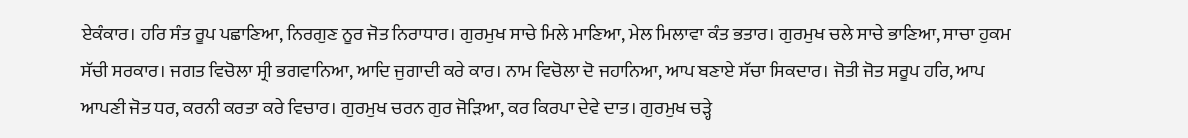ਏਕੰਕਾਰ। ਹਰਿ ਸੰਤ ਰੂਪ ਪਛਾਣਿਆ, ਨਿਰਗੁਣ ਨੂਰ ਜੋਤ ਨਿਰਾਧਾਰ। ਗੁਰਮੁਖ ਸਾਚੇ ਮਿਲੇ ਮਾਣਿਆ, ਮੇਲ ਮਿਲਾਵਾ ਕੰਤ ਭਤਾਰ। ਗੁਰਮੁਖ ਚਲੇ ਸਾਚੇ ਭਾਣਿਆ, ਸਾਚਾ ਹੁਕਮ ਸੱਚੀ ਸਰਕਾਰ। ਜਗਤ ਵਿਚੋਲਾ ਸ੍ਰੀ ਭਗਵਾਨਿਆ, ਆਦਿ ਜੁਗਾਦੀ ਕਰੇ ਕਾਰ। ਨਾਮ ਵਿਚੋਲਾ ਦੋ ਜਹਾਨਿਆ, ਆਪ ਬਣਾਏ ਸੱਚਾ ਸਿਕਦਾਰ। ਜੋਤੀ ਜੋਤ ਸਰੂਪ ਹਰਿ, ਆਪ ਆਪਣੀ ਜੋਤ ਧਰ, ਕਰਨੀ ਕਰਤਾ ਕਰੇ ਵਿਚਾਰ। ਗੁਰਮੁਖ ਚਰਨ ਗੁਰ ਜੋੜਿਆ, ਕਰ ਕਿਰਪਾ ਦੇਵੇ ਦਾਤ। ਗੁਰਮੁਖ ਚੜ੍ਹੇ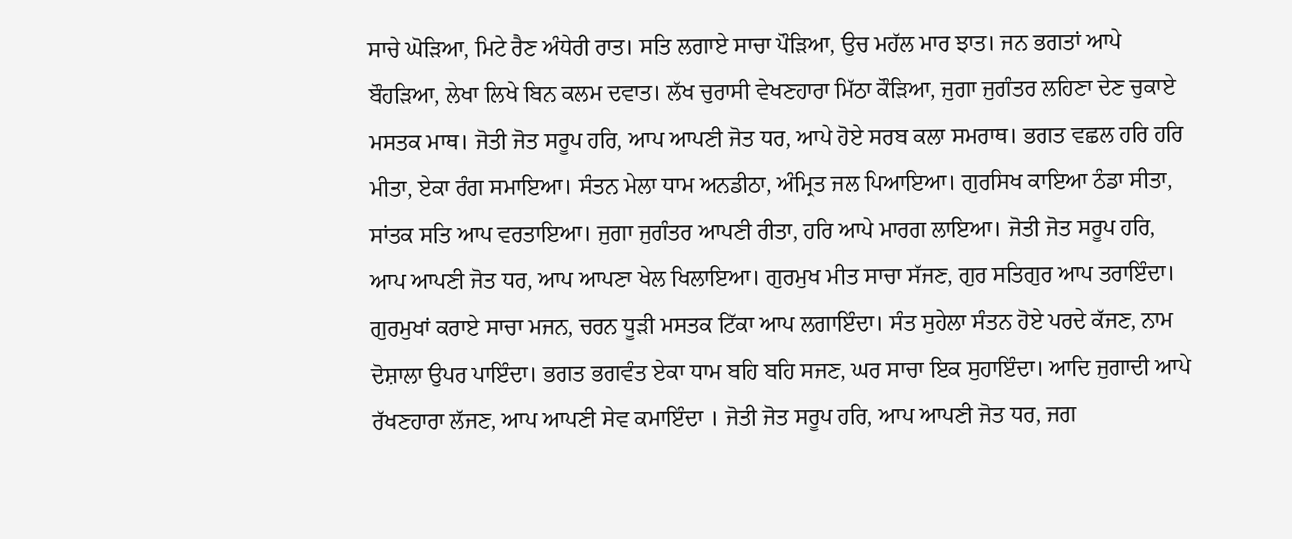ਸਾਚੇ ਘੋੜਿਆ, ਮਿਟੇ ਰੈਣ ਅੰਧੇਰੀ ਰਾਤ। ਸਤਿ ਲਗਾਏ ਸਾਚਾ ਪੌੜਿਆ, ਉਚ ਮਹੱਲ ਮਾਰ ਝਾਤ। ਜਨ ਭਗਤਾਂ ਆਪੇ ਬੌਹੜਿਆ, ਲੇਖਾ ਲਿਖੇ ਬਿਨ ਕਲਮ ਦਵਾਤ। ਲੱਖ ਚੁਰਾਸੀ ਵੇਖਣਹਾਰਾ ਮਿੱਠਾ ਕੌੜਿਆ, ਜੁਗਾ ਜੁਗੰਤਰ ਲਹਿਣਾ ਦੇਣ ਚੁਕਾਏ ਮਸਤਕ ਮਾਥ। ਜੋਤੀ ਜੋਤ ਸਰੂਪ ਹਰਿ, ਆਪ ਆਪਣੀ ਜੋਤ ਧਰ, ਆਪੇ ਹੋਏ ਸਰਬ ਕਲਾ ਸਮਰਾਥ। ਭਗਤ ਵਛਲ ਹਰਿ ਹਰਿ ਮੀਤਾ, ਏਕਾ ਰੰਗ ਸਮਾਇਆ। ਸੰਤਨ ਮੇਲਾ ਧਾਮ ਅਨਡੀਠਾ, ਅੰਮ੍ਰਿਤ ਜਲ ਪਿਆਇਆ। ਗੁਰਸਿਖ ਕਾਇਆ ਠੰਡਾ ਸੀਤਾ, ਸਾਂਤਕ ਸਤਿ ਆਪ ਵਰਤਾਇਆ। ਜੁਗਾ ਜੁਗੰਤਰ ਆਪਣੀ ਰੀਤਾ, ਹਰਿ ਆਪੇ ਮਾਰਗ ਲਾਇਆ। ਜੋਤੀ ਜੋਤ ਸਰੂਪ ਹਰਿ, ਆਪ ਆਪਣੀ ਜੋਤ ਧਰ, ਆਪ ਆਪਣਾ ਖੇਲ ਖਿਲਾਇਆ। ਗੁਰਮੁਖ ਮੀਤ ਸਾਚਾ ਸੱਜਣ, ਗੁਰ ਸਤਿਗੁਰ ਆਪ ਤਰਾਇੰਦਾ। ਗੁਰਮੁਖਾਂ ਕਰਾਏ ਸਾਚਾ ਮਜਨ, ਚਰਨ ਧੂੜੀ ਮਸਤਕ ਟਿੱਕਾ ਆਪ ਲਗਾਇੰਦਾ। ਸੰਤ ਸੁਹੇਲਾ ਸੰਤਨ ਹੋਏ ਪਰਦੇ ਕੱਜਣ, ਨਾਮ ਦੋਸ਼ਾਲਾ ਉਪਰ ਪਾਇੰਦਾ। ਭਗਤ ਭਗਵੰਤ ਏਕਾ ਧਾਮ ਬਹਿ ਬਹਿ ਸਜਣ, ਘਰ ਸਾਚਾ ਇਕ ਸੁਹਾਇੰਦਾ। ਆਦਿ ਜੁਗਾਦੀ ਆਪੇ ਰੱਖਣਹਾਰਾ ਲੱਜਣ, ਆਪ ਆਪਣੀ ਸੇਵ ਕਮਾਇੰਦਾ । ਜੋਤੀ ਜੋਤ ਸਰੂਪ ਹਰਿ, ਆਪ ਆਪਣੀ ਜੋਤ ਧਰ, ਜਗ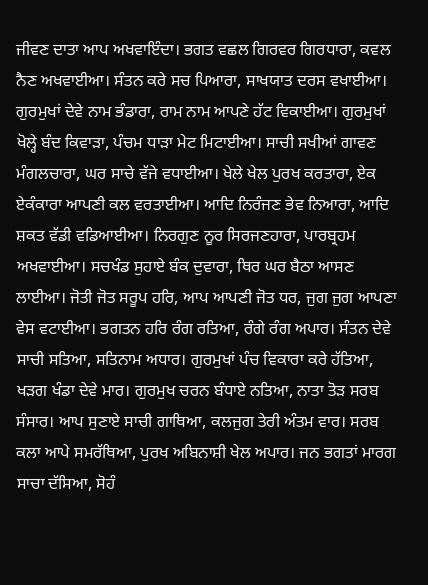ਜੀਵਣ ਦਾਤਾ ਆਪ ਅਖਵਾਇੰਦਾ। ਭਗਤ ਵਛਲ ਗਿਰਵਰ ਗਿਰਧਾਰਾ, ਕਵਲ ਨੈਣ ਅਖਵਾਈਆ। ਸੰਤਨ ਕਰੇ ਸਚ ਪਿਆਰਾ, ਸਾਖਯਾਤ ਦਰਸ ਵਖਾਈਆ। ਗੁਰਮੁਖਾਂ ਦੇਵੇ ਨਾਮ ਭੰਡਾਰਾ, ਰਾਮ ਨਾਮ ਆਪਣੇ ਹੱਟ ਵਿਕਾਈਆ। ਗੁਰਮੁਖਾਂ ਖੋਲ੍ਹੇ ਬੰਦ ਕਿਵਾੜਾ, ਪੰਚਮ ਧਾੜਾ ਮੇਟ ਮਿਟਾਈਆ। ਸਾਚੀ ਸਖੀਆਂ ਗਾਵਣ ਮੰਗਲਚਾਰਾ, ਘਰ ਸਾਚੇ ਵੱਜੇ ਵਧਾਈਆ। ਖੇਲੇ ਖੇਲ ਪੁਰਖ ਕਰਤਾਰਾ, ਏਕ ਏਕੰਕਾਰਾ ਆਪਣੀ ਕਲ ਵਰਤਾਈਆ। ਆਦਿ ਨਿਰੰਜਣ ਭੇਵ ਨਿਆਰਾ, ਆਦਿ ਸ਼ਕਤ ਵੱਡੀ ਵਡਿਆਈਆ। ਨਿਰਗੁਣ ਨੂਰ ਸਿਰਜਣਹਾਰਾ, ਪਾਰਬ੍ਰਹਮ ਅਖਵਾਈਆ। ਸਚਖੰਡ ਸੁਹਾਏ ਬੰਕ ਦੁਵਾਰਾ, ਥਿਰ ਘਰ ਬੈਠਾ ਆਸਣ ਲਾਈਆ। ਜੋਤੀ ਜੋਤ ਸਰੂਪ ਹਰਿ, ਆਪ ਆਪਣੀ ਜੋਤ ਧਰ, ਜੁਗ ਜੁਗ ਆਪਣਾ ਵੇਸ ਵਟਾਈਆ। ਭਗਤਨ ਹਰਿ ਰੰਗ ਰਤਿਆ, ਰੰਗੇ ਰੰਗ ਅਪਾਰ। ਸੰਤਨ ਦੇਵੇ ਸਾਚੀ ਸਤਿਆ, ਸਤਿਨਾਮ ਅਧਾਰ। ਗੁਰਮੁਖਾਂ ਪੰਚ ਵਿਕਾਰਾ ਕਰੇ ਹੱਤਿਆ, ਖੜਗ ਖੰਡਾ ਦੇਵੇ ਮਾਰ। ਗੁਰਮੁਖ ਚਰਨ ਬੰਧਾਏ ਨਤਿਆ, ਨਾਤਾ ਤੋੜ ਸਰਬ ਸੰਸਾਰ। ਆਪ ਸੁਣਾਏ ਸਾਚੀ ਗਾਥਿਆ, ਕਲਜੁਗ ਤੇਰੀ ਅੰਤਮ ਵਾਰ। ਸਰਬ ਕਲਾ ਆਪੇ ਸਮਰੱਥਿਆ, ਪੁਰਖ ਅਬਿਨਾਸ਼ੀ ਖੇਲ ਅਪਾਰ। ਜਨ ਭਗਤਾਂ ਮਾਰਗ ਸਾਚਾ ਦੱਸਿਆ, ਸੋਹੰ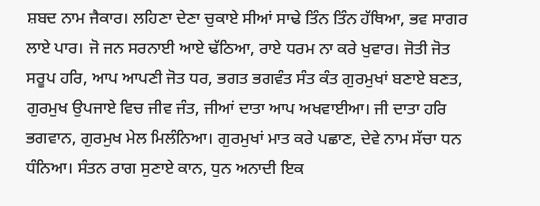ਸ਼ਬਦ ਨਾਮ ਜੈਕਾਰ। ਲਹਿਣਾ ਦੇਣਾ ਚੁਕਾਏ ਸੀਆਂ ਸਾਢੇ ਤਿੰਨ ਤਿੰਨ ਹੱਥਿਆ, ਭਵ ਸਾਗਰ ਲਾਏ ਪਾਰ। ਜੋ ਜਨ ਸਰਨਾਈ ਆਏ ਢੱਠਿਆ, ਰਾਏ ਧਰਮ ਨਾ ਕਰੇ ਖੁਵਾਰ। ਜੋਤੀ ਜੋਤ ਸਰੂਪ ਹਰਿ, ਆਪ ਆਪਣੀ ਜੋਤ ਧਰ, ਭਗਤ ਭਗਵੰਤ ਸੰਤ ਕੰਤ ਗੁਰਮੁਖਾਂ ਬਣਾਏ ਬਣਤ, ਗੁਰਮੁਖ ਉਪਜਾਏ ਵਿਚ ਜੀਵ ਜੰਤ, ਜੀਆਂ ਦਾਤਾ ਆਪ ਅਖਵਾਈਆ। ਜੀ ਦਾਤਾ ਹਰਿ ਭਗਵਾਨ, ਗੁਰਮੁਖ ਮੇਲ ਮਿਲੰਨਿਆ। ਗੁਰਮੁਖਾਂ ਮਾਤ ਕਰੇ ਪਛਾਣ, ਦੇਵੇ ਨਾਮ ਸੱਚਾ ਧਨ ਧੰਨਿਆ। ਸੰਤਨ ਰਾਗ ਸੁਣਾਏ ਕਾਨ, ਧੁਨ ਅਨਾਦੀ ਇਕ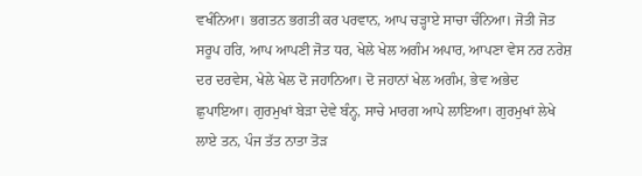ਵਖੰਨਿਆ। ਭਗਤਨ ਭਗਤੀ ਕਰ ਪਰਵਾਨ, ਆਪ ਚੜ੍ਹਾਏ ਸਾਚਾ ਚੰਨਿਆ। ਜੋਤੀ ਜੋਤ ਸਰੂਪ ਹਰਿ, ਆਪ ਆਪਣੀ ਜੋਤ ਧਰ, ਖੇਲੇ ਖੇਲ ਅਗੰਮ ਅਪਾਰ, ਆਪਣਾ ਵੇਸ ਨਰ ਨਰੇਸ਼ ਦਰ ਦਰਵੇਸ, ਖੇਲੇ ਖੇਲ ਦੋ ਜਹਾਨਿਆ। ਦੋ ਜਹਾਨਾਂ ਖੇਲ ਅਗੰਮ, ਭੇਵ ਅਭੇਦ ਛੁਪਾਇਆ। ਗੁਰਮੁਖਾਂ ਬੇੜਾ ਦੇਵੇ ਬੰਨ੍ਹ, ਸਾਚੇ ਮਾਰਗ ਆਪੇ ਲਾਇਆ। ਗੁਰਮੁਖਾਂ ਲੇਖੇ ਲਾਏ ਤਨ, ਪੰਜ ਤੱਤ ਨਾਤਾ ਤੋੜ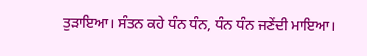ਤੁੜਾਇਆ। ਸੰਤਨ ਕਹੇ ਧੰਨ ਧੰਨ, ਧੰਨ ਧੰਨ ਜਣੇਂਦੀ ਮਾਇਆ।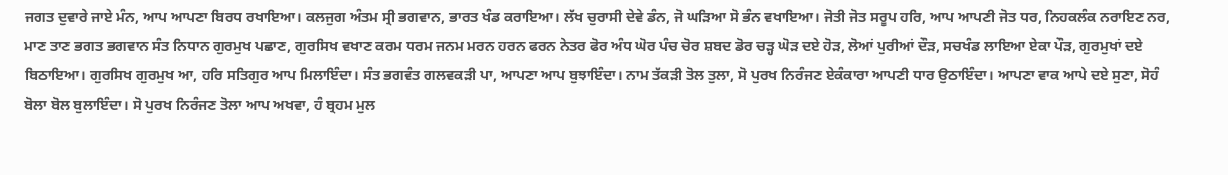ਜਗਤ ਦੁਵਾਰੇ ਜਾਏ ਮੰਨ, ਆਪ ਆਪਣਾ ਬਿਰਧ ਰਖਾਇਆ। ਕਲਜੁਗ ਅੰਤਮ ਸ੍ਰੀ ਭਗਵਾਨ, ਭਾਰਤ ਖੰਡ ਕਰਾਇਆ। ਲੱਖ ਚੁਰਾਸੀ ਦੇਵੇ ਡੰਨ, ਜੋ ਘੜਿਆ ਸੋ ਭੰਨ ਵਖਾਇਆ। ਜੋਤੀ ਜੋਤ ਸਰੂਪ ਹਰਿ, ਆਪ ਆਪਣੀ ਜੋਤ ਧਰ, ਨਿਹਕਲੰਕ ਨਰਾਇਣ ਨਰ, ਮਾਣ ਤਾਣ ਭਗਤ ਭਗਵਾਨ ਸੰਤ ਨਿਧਾਨ ਗੁਰਮੁਖ ਪਛਾਣ, ਗੁਰਸਿਖ ਵਖਾਣ ਕਰਮ ਧਰਮ ਜਨਮ ਮਰਨ ਹਰਨ ਫਰਨ ਨੇਤਰ ਫੋਰ ਅੰਧ ਘੋਰ ਪੰਚ ਚੋਰ ਸ਼ਬਦ ਡੋਰ ਚੜ੍ਹ ਘੋੜ ਦਏ ਹੋੜ, ਲੋਆਂ ਪੁਰੀਆਂ ਦੌੜ, ਸਚਖੰਡ ਲਾਇਆ ਏਕਾ ਪੌੜ, ਗੁਰਮੁਖਾਂ ਦਏ ਬਿਠਾਇਆ। ਗੁਰਸਿਖ ਗੁਰਮੁਖ ਆ, ਹਰਿ ਸਤਿਗੁਰ ਆਪ ਮਿਲਾਇੰਦਾ। ਸੰਤ ਭਗਵੰਤ ਗਲਵਕੜੀ ਪਾ, ਆਪਣਾ ਆਪ ਬੁਝਾਇੰਦਾ। ਨਾਮ ਤੱਕੜੀ ਤੋਲ ਤੁਲਾ, ਸੋ ਪੁਰਖ ਨਿਰੰਜਣ ਏਕੰਕਾਰਾ ਆਪਣੀ ਧਾਰ ਉਠਾਇੰਦਾ। ਆਪਣਾ ਵਾਕ ਆਪੇ ਦਏ ਸੁਣਾ, ਸੋਹੰ ਬੋਲਾ ਬੋਲ ਬੁਲਾਇੰਦਾ। ਸੋ ਪੁਰਖ ਨਿਰੰਜਣ ਤੋਲਾ ਆਪ ਅਖਵਾ, ਹੰ ਬ੍ਰਹਮ ਮੁਲ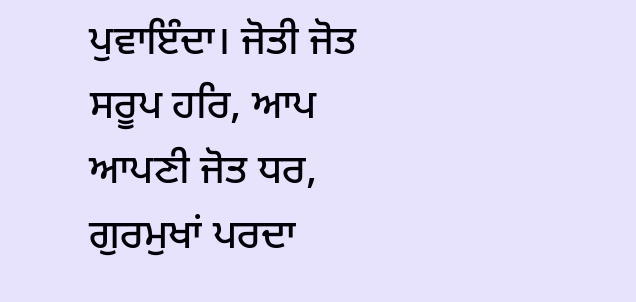ਪੁਵਾਇੰਦਾ। ਜੋਤੀ ਜੋਤ ਸਰੂਪ ਹਰਿ, ਆਪ ਆਪਣੀ ਜੋਤ ਧਰ, ਗੁਰਮੁਖਾਂ ਪਰਦਾ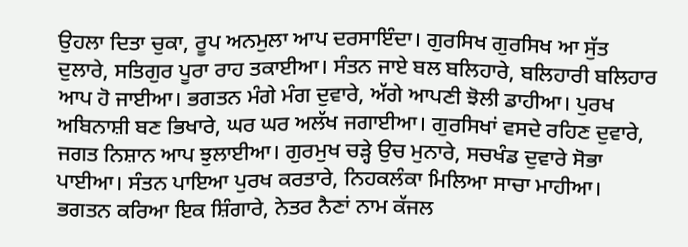ਉਹਲਾ ਦਿਤਾ ਚੁਕਾ, ਰੂਪ ਅਨਮੁਲਾ ਆਪ ਦਰਸਾਇੰਦਾ। ਗੁਰਸਿਖ ਗੁਰਸਿਖ ਆ ਸੁੱਤ ਦੁਲਾਰੇ, ਸਤਿਗੁਰ ਪੂਰਾ ਰਾਹ ਤਕਾਈਆ। ਸੰਤਨ ਜਾਏ ਬਲ ਬਲਿਹਾਰੇ, ਬਲਿਹਾਰੀ ਬਲਿਹਾਰ ਆਪ ਹੋ ਜਾਈਆ। ਭਗਤਨ ਮੰਗੇ ਮੰਗ ਦੁਵਾਰੇ, ਅੱਗੇ ਆਪਣੀ ਝੋਲੀ ਡਾਹੀਆ। ਪੁਰਖ ਅਬਿਨਾਸ਼ੀ ਬਣ ਭਿਖਾਰੇ, ਘਰ ਘਰ ਅਲੱਖ ਜਗਾਈਆ। ਗੁਰਸਿਖਾਂ ਵਸਦੇ ਰਹਿਣ ਦੁਵਾਰੇ, ਜਗਤ ਨਿਸ਼ਾਨ ਆਪ ਝੁਲਾਈਆ। ਗੁਰਮੁਖ ਚੜ੍ਹੇ ਉਚ ਮੁਨਾਰੇ, ਸਚਖੰਡ ਦੁਵਾਰੇ ਸੋਭਾ ਪਾਈਆ। ਸੰਤਨ ਪਾਇਆ ਪੁਰਖ ਕਰਤਾਰੇ, ਨਿਹਕਲੰਕਾ ਮਿਲਿਆ ਸਾਚਾ ਮਾਹੀਆ। ਭਗਤਨ ਕਰਿਆ ਇਕ ਸ਼ਿੰਗਾਰੇ, ਨੇਤਰ ਨੈਣਾਂ ਨਾਮ ਕੱਜਲ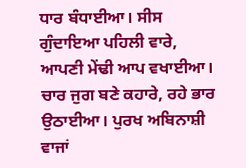ਧਾਰ ਬੰਧਾਈਆ। ਸੀਸ ਗੁੰਦਾਇਆ ਪਹਿਲੀ ਵਾਰੇ, ਆਪਣੀ ਮੇਂਢੀ ਆਪ ਵਖਾਈਆ। ਚਾਰ ਜੁਗ ਬਣੇ ਕਹਾਰੇ, ਰਹੇ ਭਾਰ ਉਠਾਈਆ। ਪੁਰਖ ਅਬਿਨਾਸ਼ੀ ਵਾਜਾਂ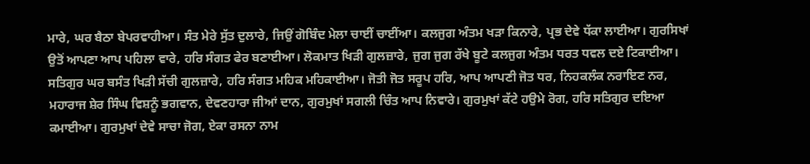ਮਾਰੇ, ਘਰ ਬੈਠਾ ਬੇਪਰਵਾਹੀਆ। ਸੰਤ ਮੇਰੇ ਸੁੱਤ ਦੁਲਾਰੇ, ਜਿਉਂ ਗੋਬਿੰਦ ਮੇਲਾ ਚਾਈਂ ਚਾਈਂਆ। ਕਲਜੁਗ ਅੰਤਮ ਖੜਾ ਕਿਨਾਰੇ, ਪ੍ਰਭ ਦੇਵੇ ਧੱਕਾ ਲਾਈਆ। ਗੁਰਸਿਖਾਂ ਉਤੋਂ ਆਪਣਾ ਆਪ ਪਹਿਲਾ ਵਾਰੇ, ਹਰਿ ਸੰਗਤ ਫੇਰ ਬਣਾਈਆ। ਲੋਕਮਾਤ ਖਿੜੀ ਗੁਲਜ਼ਾਰੇ, ਜੁਗ ਜੁਗ ਰੱਖੇ ਬੂਟੇ ਕਲਜੁਗ ਅੰਤਮ ਧਰਤ ਧਵਲ ਦਏ ਟਿਕਾਈਆ। ਸਤਿਗੁਰ ਘਰ ਬਸੰਤ ਖਿੜੀ ਸੱਚੀ ਗੁਲਜ਼ਾਰੇ, ਹਰਿ ਸੰਗਤ ਮਹਿਕ ਮਹਿਕਾਈਆ। ਜੋਤੀ ਜੋਤ ਸਰੂਪ ਹਰਿ, ਆਪ ਆਪਣੀ ਜੋਤ ਧਰ, ਨਿਹਕਲੰਕ ਨਰਾਇਣ ਨਰ, ਮਹਾਰਾਜ ਸ਼ੇਰ ਸਿੰਘ ਵਿਸ਼ਨੂੰ ਭਗਵਾਨ, ਦੇਵਣਹਾਰਾ ਜੀਆਂ ਦਾਨ, ਗੁਰਮੁਖਾਂ ਸਗਲੀ ਚਿੰਤ ਆਪ ਨਿਵਾਰੇ। ਗੁਰਮੁਖਾਂ ਕੱਟੇ ਹਉਮੇ ਰੋਗ, ਹਰਿ ਸਤਿਗੁਰ ਦਇਆ ਕਮਾਈਆ। ਗੁਰਮੁਖਾਂ ਦੇਵੇ ਸਾਚਾ ਜੋਗ, ਏਕਾ ਰਸਨਾ ਨਾਮ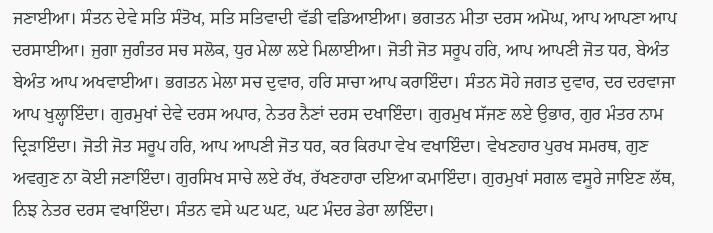ਜਣਾਈਆ। ਸੰਤਨ ਦੇਵੇ ਸਤਿ ਸੰਤੋਖ, ਸਤਿ ਸਤਿਵਾਦੀ ਵੱਡੀ ਵਡਿਆਈਆ। ਭਗਤਨ ਮੀਤਾ ਦਰਸ ਅਮੋਘ, ਆਪ ਆਪਣਾ ਆਪ ਦਰਸਾਈਆ। ਜੁਗਾ ਜੁਗੰਤਰ ਸਚ ਸਲੋਕ, ਧੁਰ ਮੇਲਾ ਲਏ ਮਿਲਾਈਆ। ਜੋਤੀ ਜੋਤ ਸਰੂਪ ਹਰਿ, ਆਪ ਆਪਣੀ ਜੋਤ ਧਰ, ਬੇਅੰਤ ਬੇਅੰਤ ਆਪ ਅਖਵਾਈਆ। ਭਗਤਨ ਮੇਲਾ ਸਚ ਦੁਵਾਰ, ਹਰਿ ਸਾਚਾ ਆਪ ਕਰਾਇੰਦਾ। ਸੰਤਨ ਸੋਹੇ ਜਗਤ ਦੁਵਾਰ, ਦਰ ਦਰਵਾਜਾ ਆਪ ਖੁਲ੍ਹਾਇੰਦਾ। ਗੁਰਮੁਖਾਂ ਦੇਵੇ ਦਰਸ ਅਪਾਰ, ਨੇਤਰ ਨੈਣਾਂ ਦਰਸ ਦਖਾਇੰਦਾ। ਗੁਰਮੁਖ ਸੱਜਣ ਲਏ ਉਭਾਰ, ਗੁਰ ਮੰਤਰ ਨਾਮ ਦ੍ਰਿੜਾਇੰਦਾ। ਜੋਤੀ ਜੋਤ ਸਰੂਪ ਹਰਿ, ਆਪ ਆਪਣੀ ਜੋਤ ਧਰ, ਕਰ ਕਿਰਪਾ ਵੇਖ ਵਖਾਇੰਦਾ। ਵੇਖਣਹਾਰ ਪੁਰਖ ਸਮਰਥ, ਗੁਣ ਅਵਗੁਣ ਨਾ ਕੋਈ ਜਣਾਇੰਦਾ। ਗੁਰਸਿਖ ਸਾਚੇ ਲਏ ਰੱਖ, ਰੱਖਣਹਾਰਾ ਦਇਆ ਕਮਾਇੰਦਾ। ਗੁਰਮੁਖਾਂ ਸਗਲ ਵਸੂਰੇ ਜਾਇਣ ਲੱਥ, ਨਿਝ ਨੇਤਰ ਦਰਸ ਵਖਾਇੰਦਾ। ਸੰਤਨ ਵਸੇ ਘਟ ਘਟ, ਘਟ ਮੰਦਰ ਡੇਰਾ ਲਾਇੰਦਾ।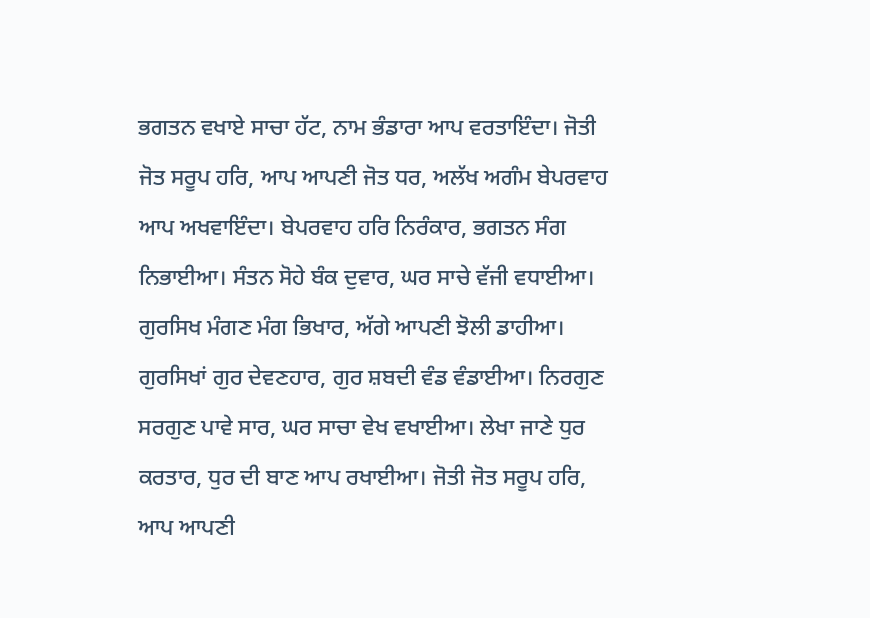ਭਗਤਨ ਵਖਾਏ ਸਾਚਾ ਹੱਟ, ਨਾਮ ਭੰਡਾਰਾ ਆਪ ਵਰਤਾਇੰਦਾ। ਜੋਤੀ ਜੋਤ ਸਰੂਪ ਹਰਿ, ਆਪ ਆਪਣੀ ਜੋਤ ਧਰ, ਅਲੱਖ ਅਗੰਮ ਬੇਪਰਵਾਹ ਆਪ ਅਖਵਾਇੰਦਾ। ਬੇਪਰਵਾਹ ਹਰਿ ਨਿਰੰਕਾਰ, ਭਗਤਨ ਸੰਗ ਨਿਭਾਈਆ। ਸੰਤਨ ਸੋਹੇ ਬੰਕ ਦੁਵਾਰ, ਘਰ ਸਾਚੇ ਵੱਜੀ ਵਧਾਈਆ। ਗੁਰਸਿਖ ਮੰਗਣ ਮੰਗ ਭਿਖਾਰ, ਅੱਗੇ ਆਪਣੀ ਝੋਲੀ ਡਾਹੀਆ। ਗੁਰਸਿਖਾਂ ਗੁਰ ਦੇਵਣਹਾਰ, ਗੁਰ ਸ਼ਬਦੀ ਵੰਡ ਵੰਡਾਈਆ। ਨਿਰਗੁਣ ਸਰਗੁਣ ਪਾਵੇ ਸਾਰ, ਘਰ ਸਾਚਾ ਵੇਖ ਵਖਾਈਆ। ਲੇਖਾ ਜਾਣੇ ਧੁਰ ਕਰਤਾਰ, ਧੁਰ ਦੀ ਬਾਣ ਆਪ ਰਖਾਈਆ। ਜੋਤੀ ਜੋਤ ਸਰੂਪ ਹਰਿ, ਆਪ ਆਪਣੀ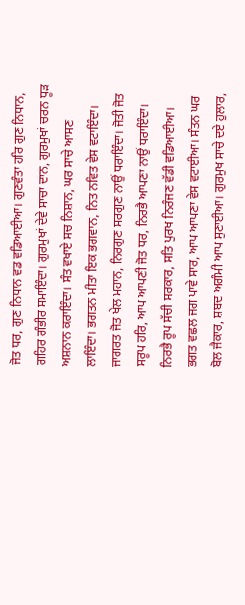ਜੋਤ ਧਰ, ਗੁਣ ਨਿਧਾਨ ਵਡ ਵਡਿਆਈਆ। ਗੁਣਵੰਤਾ ਹਰਿ ਗੁਣ ਨਿਧਾਨ, ਗਹਿਰ ਗੰਭੀਰ ਸਮਾਇੰਦਾ। ਗੁਰਮੁਖਾਂ ਦੇਵੇ ਸਾਚਾ ਦਾਨ, ਗੁਰਮੁਖਾਂ ਚਰਨ ਧੂੜ ਅਸ਼ਨਾਨ ਕਰਾਇੰਦਾ। ਸੰਤ ਵਖਾਏ ਸਚ ਨਿਸ਼ਾਨ, ਘਰ ਸਾਚੇ ਆਸਣ ਲਾਇੰਦਾ। ਭਗਤਨ ਮੀਤਾ ਇਕ ਭਗਵਾਨ, ਨਿਤ ਨਵਿਤ ਵੇਸ ਵਟਾਇੰਦਾ। ਜਾਗਰਤ ਜੋਤ ਖੇਲ ਮਹਾਨ, ਨਿਰਗੁਣ ਸਰਗੁਣ ਨਾਉਂ ਧਰਾਇੰਦਾ। ਜੋਤੀ ਜੋਤ ਸਰੂਪ ਹਰਿ, ਆਪ ਆਪਣੀ ਜੋਤ ਧਰ, ਨਿਰਭੈ ਆਪਣਾ ਨਾਉਂ ਧਰਾਇੰਦਾ। ਨਿਰਭੈ ਰੂਪ ਸੱਚੀ ਸਰਕਾਰ, ਸਤਿ ਪੁਰਖ ਨਿਰੰਜਣ ਵੱਡੀ ਵਡਿਆਈਆ। ਭਗਤ ਵਛਲ ਜਗ ਪਾਵੇ ਸਾਰ, ਆਪ ਆਪਣਾ ਵੇਸ ਵਟਾਈਆ। ਸੰਤਨ ਘਰ ਬੋਲ ਜੈਕਾਰ, ਸ਼ਬਦ ਅਗੰਮੀ ਆਪ ਸੁਣਾਈਆ। ਗੁਰਮੁਖ ਸਾਚੇ ਦਏ ਹੁਲਾਰ,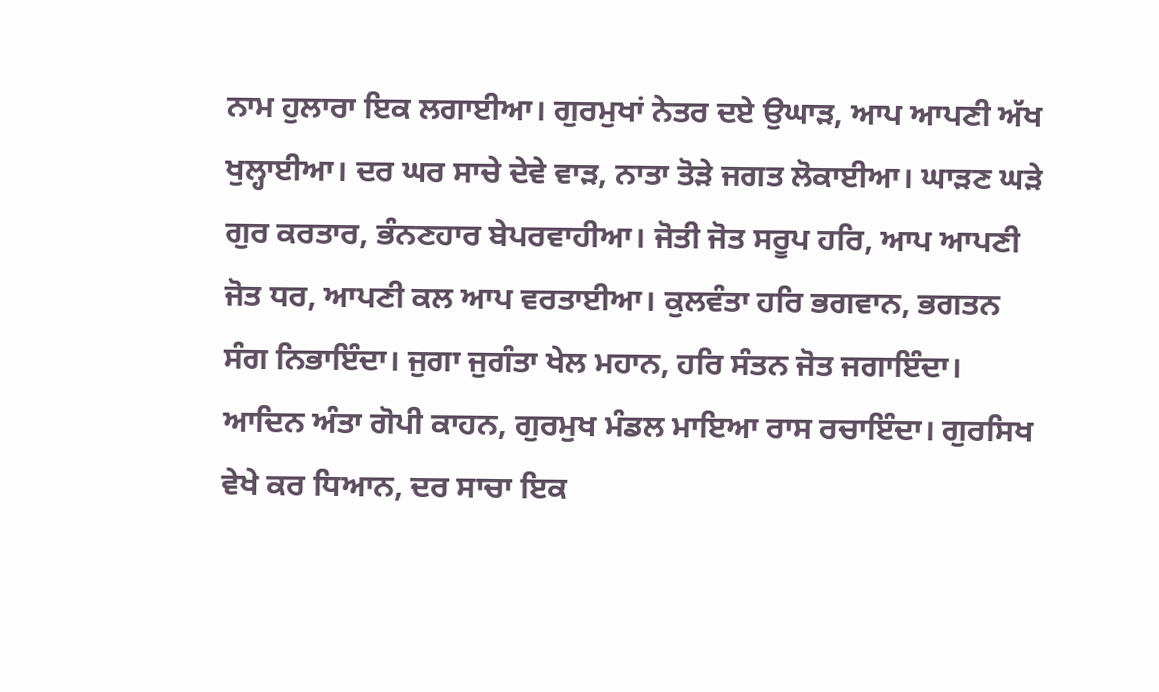ਨਾਮ ਹੁਲਾਰਾ ਇਕ ਲਗਾਈਆ। ਗੁਰਮੁਖਾਂ ਨੇਤਰ ਦਏ ਉਘਾੜ, ਆਪ ਆਪਣੀ ਅੱਖ ਖੁਲ੍ਹਾਈਆ। ਦਰ ਘਰ ਸਾਚੇ ਦੇਵੇ ਵਾੜ, ਨਾਤਾ ਤੋੜੇ ਜਗਤ ਲੋਕਾਈਆ। ਘਾੜਣ ਘੜੇ ਗੁਰ ਕਰਤਾਰ, ਭੰਨਣਹਾਰ ਬੇਪਰਵਾਹੀਆ। ਜੋਤੀ ਜੋਤ ਸਰੂਪ ਹਰਿ, ਆਪ ਆਪਣੀ ਜੋਤ ਧਰ, ਆਪਣੀ ਕਲ ਆਪ ਵਰਤਾਈਆ। ਕੁਲਵੰਤਾ ਹਰਿ ਭਗਵਾਨ, ਭਗਤਨ ਸੰਗ ਨਿਭਾਇੰਦਾ। ਜੁਗਾ ਜੁਗੰਤਾ ਖੇਲ ਮਹਾਨ, ਹਰਿ ਸੰਤਨ ਜੋਤ ਜਗਾਇੰਦਾ। ਆਦਿਨ ਅੰਤਾ ਗੋਪੀ ਕਾਹਨ, ਗੁਰਮੁਖ ਮੰਡਲ ਮਾਇਆ ਰਾਸ ਰਚਾਇੰਦਾ। ਗੁਰਸਿਖ ਵੇਖੇ ਕਰ ਧਿਆਨ, ਦਰ ਸਾਚਾ ਇਕ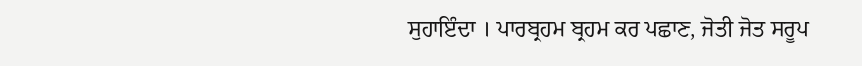ਸੁਹਾਇੰਦਾ । ਪਾਰਬ੍ਰਹਮ ਬ੍ਰਹਮ ਕਰ ਪਛਾਣ, ਜੋਤੀ ਜੋਤ ਸਰੂਪ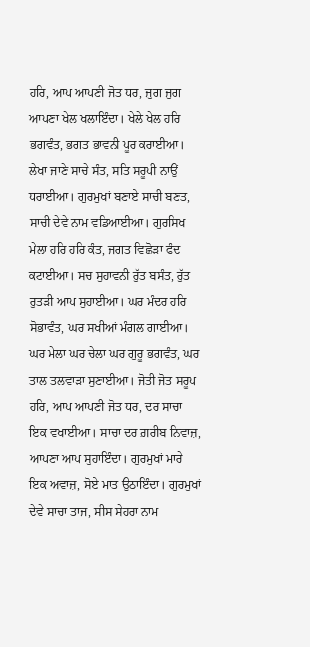ਹਰਿ, ਆਪ ਆਪਣੀ ਜੋਤ ਧਰ, ਜੁਗ ਜੁਗ ਆਪਣਾ ਖੇਲ ਖਲਾਇੰਦਾ। ਖੇਲੇ ਖੇਲ ਹਰਿ ਭਗਵੰਤ, ਭਗਤ ਭਾਵਨੀ ਪੂਰ ਕਰਾਈਆ। ਲੇਖਾ ਜਾਣੇ ਸਾਚੇ ਸੰਤ, ਸਤਿ ਸਰੂਪੀ ਨਾਉਂ ਧਰਾਈਆ। ਗੁਰਮੁਖਾਂ ਬਣਾਏ ਸਾਚੀ ਬਣਤ, ਸਾਚੀ ਦੇਵੇ ਨਾਮ ਵਡਿਆਈਆ। ਗੁਰਸਿਖ ਮੇਲਾ ਹਰਿ ਹਰਿ ਕੰਤ, ਜਗਤ ਵਿਛੋੜਾ ਫੰਦ ਕਟਾਈਆ। ਸਚ ਸੁਹਾਵਨੀ ਰੁੱਤ ਬਸੰਤ, ਰੁੱਤ ਰੁਤੜੀ ਆਪ ਸੁਹਾਈਆ। ਘਰ ਮੰਦਰ ਹਰਿ ਸੋਭਾਵੰਤ, ਘਰ ਸਖੀਆਂ ਮੰਗਲ ਗਾਈਆ। ਘਰ ਮੇਲਾ ਘਰ ਚੇਲਾ ਘਰ ਗੁਰੂ ਭਗਵੰਤ, ਘਰ ਤਾਲ ਤਲਵਾੜਾ ਸੁਣਾਈਆ। ਜੋਤੀ ਜੋਤ ਸਰੂਪ ਹਰਿ, ਆਪ ਆਪਣੀ ਜੋਤ ਧਰ, ਦਰ ਸਾਚਾ ਇਕ ਵਖਾਈਆ। ਸਾਚਾ ਦਰ ਗ਼ਰੀਬ ਨਿਵਾਜ਼, ਆਪਣਾ ਆਪ ਸੁਹਾਇੰਦਾ। ਗੁਰਮੁਖਾਂ ਮਾਰੇ ਇਕ ਅਵਾਜ਼, ਸੋਏ ਮਾਤ ਉਠਾਇੰਦਾ। ਗੁਰਮੁਖਾਂ ਦੇਵੇ ਸਾਚਾ ਤਾਜ, ਸੀਸ ਸੇਹਰਾ ਨਾਮ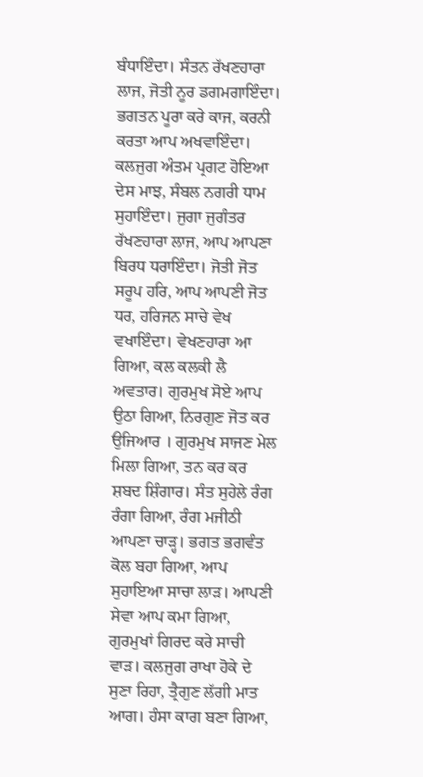ਬੰਧਾਇੰਦਾ। ਸੰਤਨ ਰੱਖਣਹਾਰਾ ਲਾਜ, ਜੋਤੀ ਨੂਰ ਡਗਮਗਾਇੰਦਾ। ਭਗਤਨ ਪੂਰਾ ਕਰੇ ਕਾਜ, ਕਰਨੀ ਕਰਤਾ ਆਪ ਅਖਵਾਇੰਦਾ। ਕਲਜੁਗ ਅੰਤਮ ਪ੍ਰਗਟ ਹੋਇਆ ਦੇਸ ਮਾਝ, ਸੰਬਲ ਨਗਰੀ ਧਾਮ ਸੁਹਾਇੰਦਾ। ਜੁਗਾ ਜੁਗੰਤਰ ਰੱਖਣਹਾਰਾ ਲਾਜ, ਆਪ ਆਪਣਾ ਬਿਰਧ ਧਰਾਇੰਦਾ। ਜੋਤੀ ਜੋਤ ਸਰੂਪ ਹਰਿ, ਆਪ ਆਪਣੀ ਜੋਤ ਧਰ, ਹਰਿਜਨ ਸਾਚੇ ਵੇਖ ਵਖਾਇੰਦਾ। ਵੇਖਣਹਾਰਾ ਆ ਗਿਆ, ਕਲ ਕਲਕੀ ਲੈ ਅਵਤਾਰ। ਗੁਰਮੁਖ ਸੋਏ ਆਪ ਉਠਾ ਗਿਆ, ਨਿਰਗੁਣ ਜੋਤ ਕਰ ਉਜਿਆਰ । ਗੁਰਮੁਖ ਸਾਜਣ ਮੇਲ ਮਿਲਾ ਗਿਆ, ਤਨ ਕਰ ਕਰ ਸ਼ਬਦ ਸ਼ਿੰਗਾਰ। ਸੰਤ ਸੁਹੇਲੇ ਰੰਗ ਰੰਗਾ ਗਿਆ, ਰੰਗ ਮਜੀਠੀ ਆਪਣਾ ਚਾੜ੍ਹ। ਭਗਤ ਭਗਵੰਤ ਕੋਲ ਬਹਾ ਗਿਆ, ਆਪ ਸੁਹਾਇਆ ਸਾਚਾ ਲਾੜ। ਆਪਣੀ ਸੇਵਾ ਆਪ ਕਮਾ ਗਿਆ, ਗੁਰਮੁਖਾਂ ਗਿਰਦ ਕਰੇ ਸਾਚੀ ਵਾੜ। ਕਲਜੁਗ ਰਾਖਾ ਹੋਕੇ ਦੇ ਸੁਣਾ ਰਿਹਾ, ਤ੍ਰੈਗੁਣ ਲੱਗੀ ਮਾਤ ਆਗ। ਹੰਸਾ ਕਾਗ ਬਣਾ ਗਿਆ,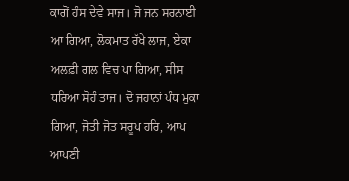ਕਾਗੋਂ ਹੰਸ ਦੇਵੇ ਸਾਜ। ਜੋ ਜਨ ਸਰਨਾਈ ਆ ਗਿਆ, ਲੋਕਮਾਤ ਰੱਖੇ ਲਾਜ, ਏਕਾ ਅਲਫ਼ੀ ਗਲ ਵਿਚ ਪਾ ਗਿਆ, ਸੀਸ ਧਰਿਆ ਸੋਹੰ ਤਾਜ। ਦੋ ਜਹਾਨਾਂ ਪੰਧ ਮੁਕਾ ਗਿਆ, ਜੋਤੀ ਜੋਤ ਸਰੂਪ ਹਰਿ, ਆਪ ਆਪਣੀ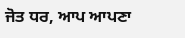ਜੋਤ ਧਰ, ਆਪ ਆਪਣਾ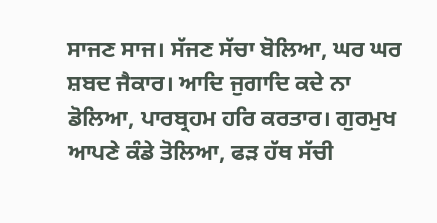ਸਾਜਣ ਸਾਜ। ਸੱਜਣ ਸੱਚਾ ਬੋਲਿਆ, ਘਰ ਘਰ ਸ਼ਬਦ ਜੈਕਾਰ। ਆਦਿ ਜੁਗਾਦਿ ਕਦੇ ਨਾ ਡੋਲਿਆ, ਪਾਰਬ੍ਰਹਮ ਹਰਿ ਕਰਤਾਰ। ਗੁਰਮੁਖ ਆਪਣੇ ਕੰਡੇ ਤੋਲਿਆ, ਫੜ ਹੱਥ ਸੱਚੀ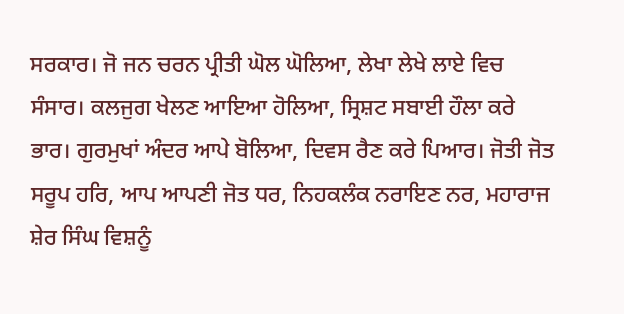ਸਰਕਾਰ। ਜੋ ਜਨ ਚਰਨ ਪ੍ਰੀਤੀ ਘੋਲ ਘੋਲਿਆ, ਲੇਖਾ ਲੇਖੇ ਲਾਏ ਵਿਚ ਸੰਸਾਰ। ਕਲਜੁਗ ਖੇਲਣ ਆਇਆ ਹੋਲਿਆ, ਸ੍ਰਿਸ਼ਟ ਸਬਾਈ ਹੌਲਾ ਕਰੇ ਭਾਰ। ਗੁਰਮੁਖਾਂ ਅੰਦਰ ਆਪੇ ਬੋਲਿਆ, ਦਿਵਸ ਰੈਣ ਕਰੇ ਪਿਆਰ। ਜੋਤੀ ਜੋਤ ਸਰੂਪ ਹਰਿ, ਆਪ ਆਪਣੀ ਜੋਤ ਧਰ, ਨਿਹਕਲੰਕ ਨਰਾਇਣ ਨਰ, ਮਹਾਰਾਜ ਸ਼ੇਰ ਸਿੰਘ ਵਿਸ਼ਨੂੰ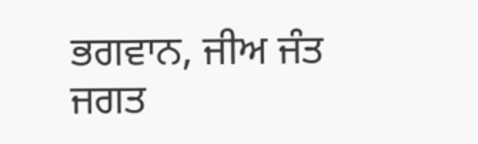ਭਗਵਾਨ, ਜੀਅ ਜੰਤ ਜਗਤ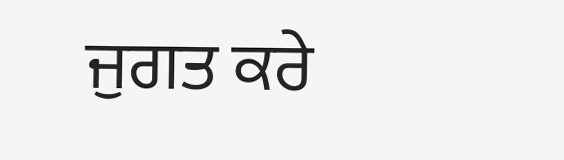ਜੁਗਤ ਕਰੇ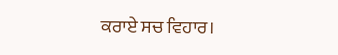ਕਰਾਏ ਸਚ ਵਿਹਾਰ।